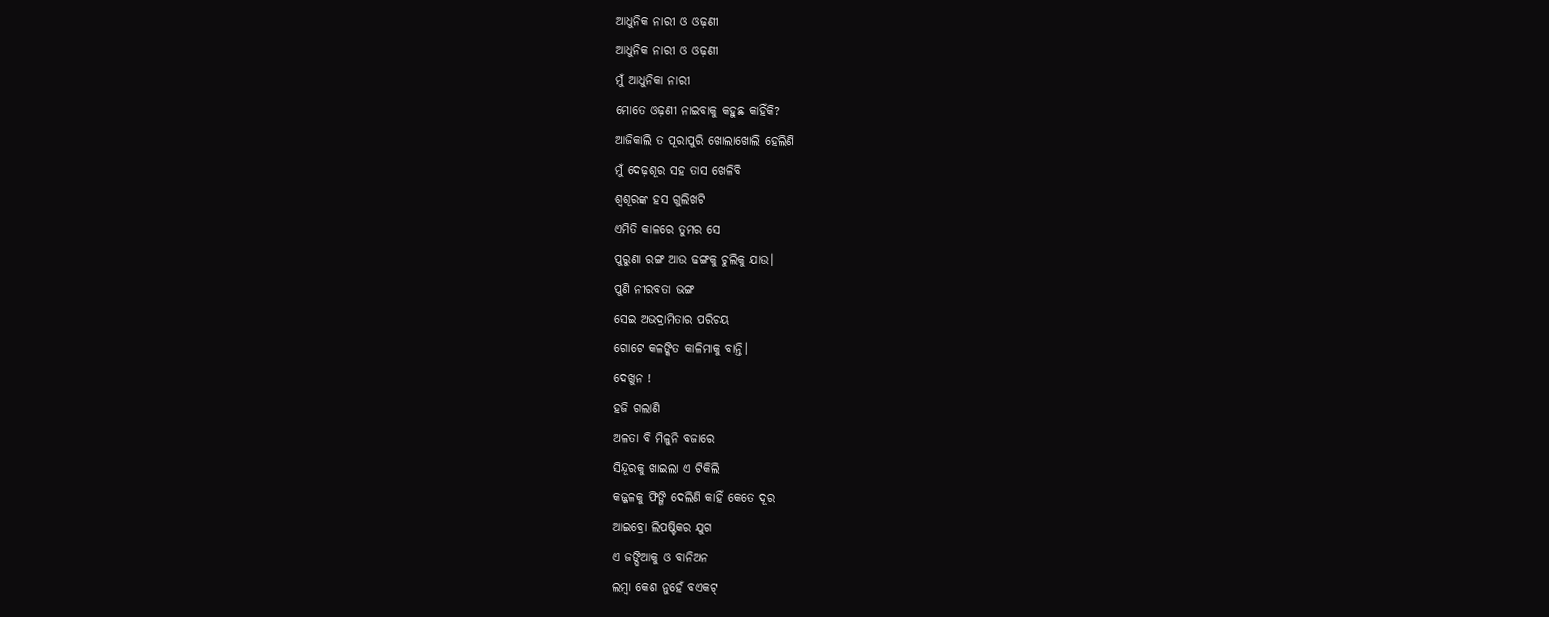ଆଧୁନିକ ନାରୀ ଓ ଓଢ଼ଣୀ
ଆଧୁନିକ ନାରୀ ଓ ଓଢ଼ଣୀ
ମୁଁ ଆଧୁନିକା ନାରୀ
ମୋତେ ଓଢ଼ଣୀ ନାଇବାକୁ କହୁଛ କାହିଁକି?
ଆଜିକାଲି ତ ପୂରାପୁରି ଖୋଲାଖୋଲି ହେଲିଣି
ମୁଁ ଦେଢ଼ଶୂର ସହ ତାସ ଖେଳିବି
ଶ୍ୱଶୂରଙ୍କ ହସ ଗୁଲିଖଟି
ଏମିତି କାଳରେ ତୁମର ସେ
ପୁରୁଣା ରଙ୍ଗ ଆଉ ଢଙ୍ଗକୁ ଚୁଲିକୁ ଯାଉ।
ପୁଣି ନୀରବତା ଭଙ୍ଗ
ସେଇ ଅଭଦ୍ରାମିତାର ପରିଚୟ
ଗୋଟେ କଳଙ୍କିତ କାଳିମାକୁ ବାନ୍ତି।
ଦେଖୁନ !
ହଜି ଗଲାଣି
ଅଳତା ବି ମିଳୁନି ବଜାରେ
ସିନ୍ଦୂରକୁ ଖାଇଲା ଏ ଟିକିଲି
କଜ୍ଜଳକୁ ଫିଙ୍ଗି ଦେଲିଣି କାହିଁ କେତେ ଦୂର
ଆଇବ୍ରୋ ଲିପଷ୍ଟିକର ଯୁଗ
ଏ ଜଙ୍ଘିଆକୁ ଓ ବାନିଅନ
ଲମ୍ବା କେଶ ନୁହେଁ ବଏକଟ୍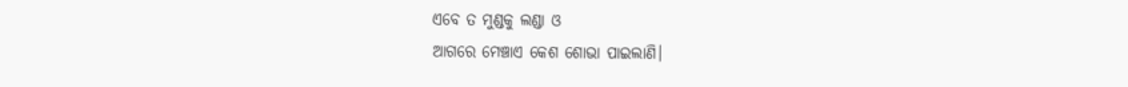ଏବେ ତ ମୁଣ୍ଡକୁ ଲଣ୍ଡା ଓ
ଆଗରେ ମେଞ୍ଚାଏ କେଶ ଶୋଭା ପାଇଲାଣି।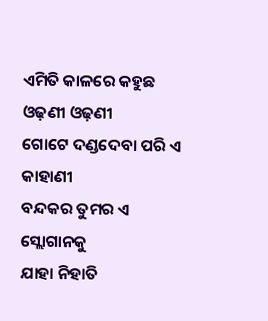ଏମିତି କାଳରେ କହୁଛ ଓଢ଼ଣୀ ଓଢ଼ଣୀ
ଗୋଟେ ଦଣ୍ଡଦେବା ପରି ଏ କାହାଣୀ
ବନ୍ଦକର ତୁମର ଏ ସ୍ଲୋଗାନକୁ
ଯାହା ନିହାତି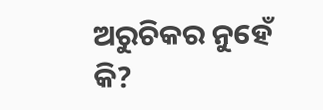ଅରୁଚିକର ନୁହେଁ କି?